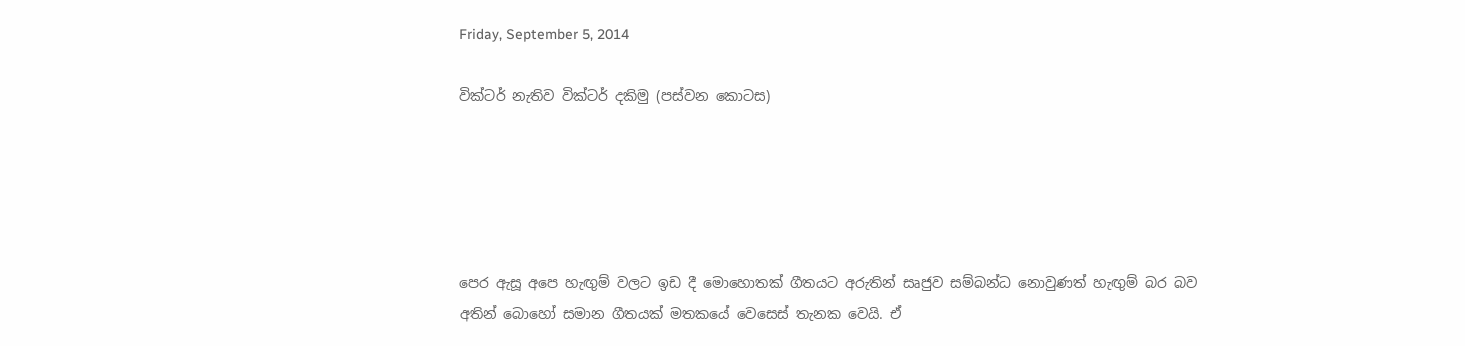Friday, September 5, 2014

වික්ටර් නැතිව වික්ටර් දකිමු (පස්වන කොටස)





පෙර ඇසූ අපෙ හැඟුම් වලට ඉඩ දී මොහොතක් ගීතයට අරුතින් සෘජුව සම්බන්ධ නොවුණත් හැඟුම් බර බව අතින් බොහෝ සමාන ගීතයක් මතකයේ වෙසෙස් තැනක වෙයි. ඒ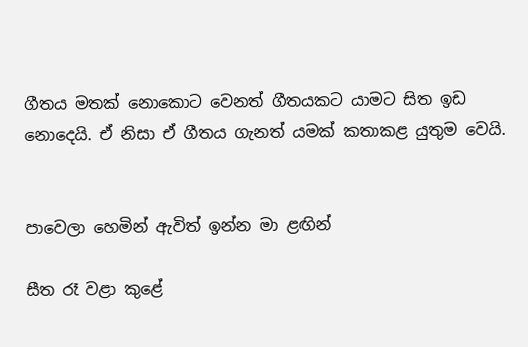ගීතය මතක් නොකොට වෙනත් ගීතයකට යාමට සිත ඉඩ නොදෙයි. ඒ නිසා ඒ ගීතය ගැනත් යමක් කතාකළ යුතුම වෙයි.


පාවෙලා හෙමින් ඇවිත් ඉන්න මා ළඟින්

සීත රෑ වළා කුළේ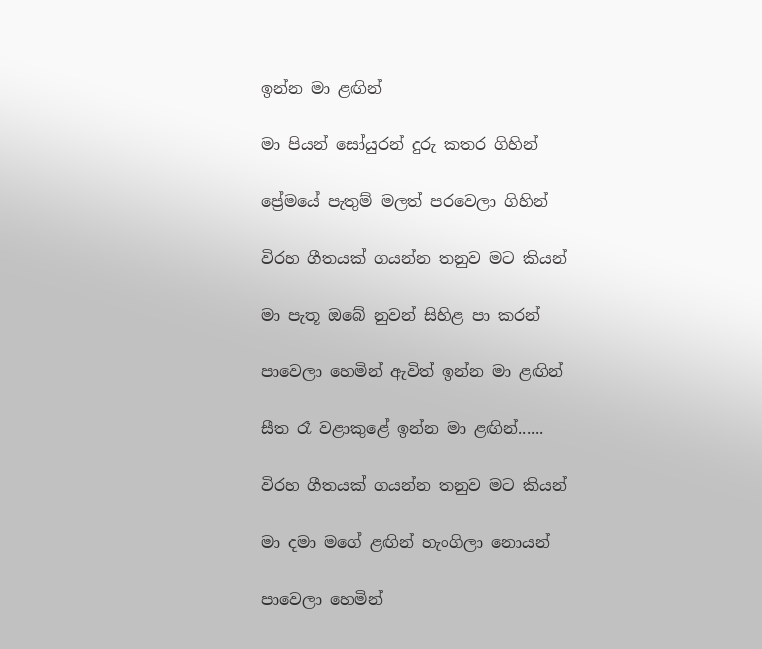ඉන්න මා ළඟින්

මා පියන් සෝයුරන් දුරු කතර ගිහින්

ප්‍රේමයේ පැතුම් මලත් පරවෙලා ගිහින්

විරහ ගීතයක් ගයන්න තනුව මට කියන්

මා පැතූ ඔබේ නුවන් සිහිළ පා කරන්

පාවෙලා හෙමින් ඇවිත් ඉන්න මා ළඟින්

සීත රෑ වළාකුළේ ඉන්න මා ළඟින්......

විරහ ගීතයක් ගයන්න තනුව මට කියන්

මා දමා මගේ ළඟින් හැංගිලා නොයන්

පාවෙලා හෙමින්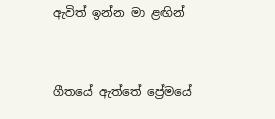ඇවිත් ඉන්න මා ළඟින්


ගීතයේ ඇත්තේ ප්‍රේමයේ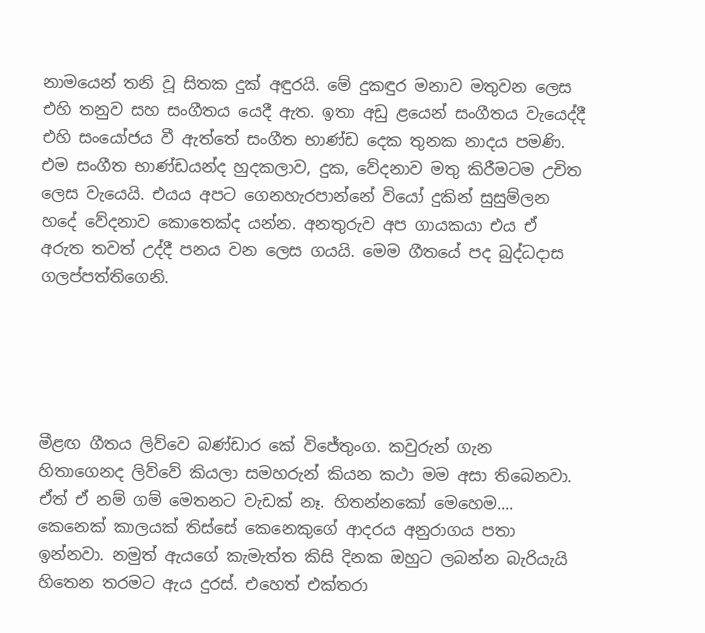නාමයෙන් තනි වූ සිතක දුක් අඳුරයි. මේ දුකඳුර මනාව මතුවන ලෙස එහි තනුව සහ සංගීතය යෙදී ඇත. ඉතා අඩු ළයෙන් සංගීතය වැයෙද්දී එහි සංයෝජය වී ඇත්තේ සංගීත භාණ්ඩ දෙක තුනක නාදය පමණි. එම සංගීත භාණ්ඩයන්ද හුදකලාව, දුක, වේදනාව මතු කිරීමටම උචිත ලෙස වැයෙයි. එයය අපට ගෙනහැරපාන්නේ වියෝ දුකින් සුසුම්ලන හදේ වේදනාව කොතෙක්ද යන්න. අනතුරුව අප ගායකයා එය ඒ අරුත තවත් උද්දී පනය වන ලෙස ගයයි. මෙම ගීතයේ පද බුද්ධදාස ගලප්පත්තිගෙනි.





මීළඟ ගීතය ලිව්වෙ බණ්ඩාර කේ විජේතුංග. කවුරුන් ගැන හිතාගෙනද ලිව්වේ කියලා සමහරුන් කියන කථා මම අසා තිබෙනවා. ඒත් ඒ නම් ගම් මෙතනට වැඩක් නෑ. හිතන්නකෝ මෙහෙම.... කෙනෙක් කාලයක් තිස්සේ කෙනෙකුගේ ආදරය අනුරාගය පතා ඉන්නවා. නමුත් ඇයගේ කැමැත්ත කිසි දිනක ඔහුට ලබන්න බැරියැයි හිතෙන තරමට ඇය දුරස්. එහෙත් එක්තරා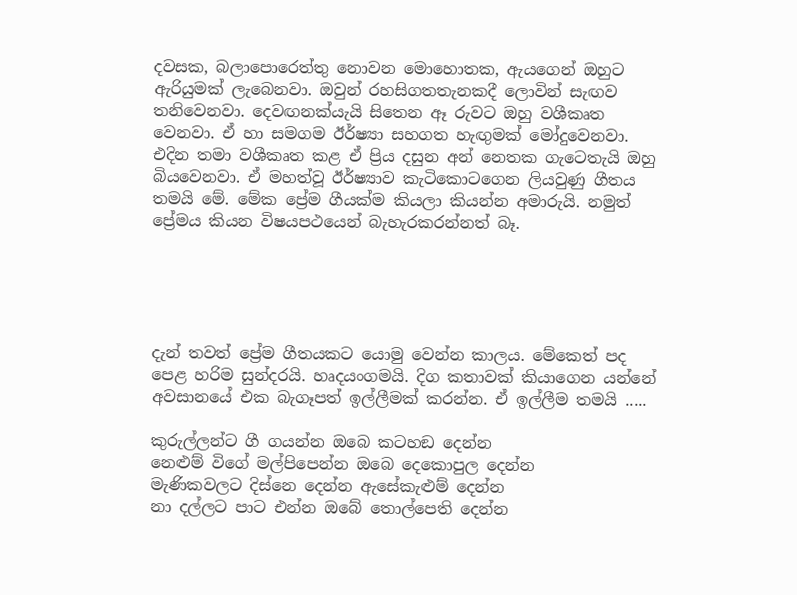දවසක, බලාපොරෙත්තු නොවන මොහොතක, ඇයගෙන් ඔහුට ඇරියුමක් ලැබෙනවා. ඔවුන් රහසිගතතැනකදී ලොවින් සැඟව තනිවෙනවා. දෙවඟනක්යැයි සිතෙන ඈ රුවට ඔහු වශීකෘත වෙනවා. ඒ හා සමගම ඊර්ෂ්‍යා සහගත හැඟුමක් මෝදුවෙනවා. එදින තමා වශීකෘත කළ ඒ ප්‍රිය දසුන අන් නෙතක ගැටෙතැයි ඔහු බියවෙනවා. ඒ මහත්වූ ඊර්ෂ්‍යාව කැටිකොටගෙන ලියවුණු ගීතය තමයි මේ. මේක ප්‍රේම ගීයක්ම කියලා කියන්න අමාරුයි. නමුත් ප්‍රේමය කියන විෂයපථයෙන් බැහැරකරන්නත් බෑ.





දැන් තවත් ප්‍රේම ගීතයකට යොමු වෙන්න කාලය. මේකෙත් පද පෙළ හරිම සුන්දරයි. හෘදයංගමයි. දිග කතාවක් කියාගෙන යන්නේ අවසානයේ එක බැගෑපත් ඉල්ලීමක් කරන්න. ඒ ඉල්ලීම තමයි .....

කුරුල්ලන්ට ගී ගයන්න ඔබෙ කටහඞ දෙන්න
නෙළුම් විගේ මල්පිපෙන්න ඔබෙ දෙකොපුල දෙන්න
මැණිකවලට දිස්නෙ දෙන්න ඇසේකැළුම් දෙන්න
නා දල්ලට පාට එන්න ඔබේ තොල්පෙති දෙන්න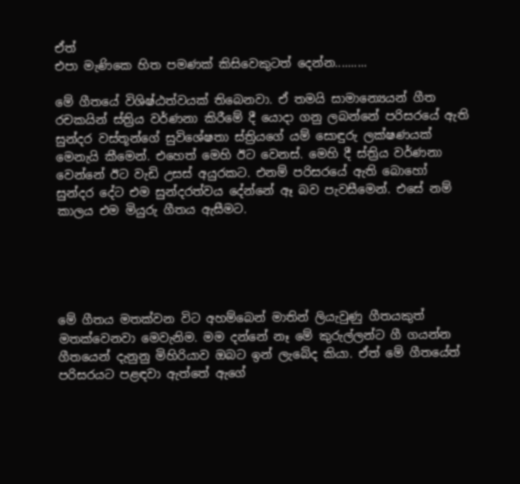ඒත්
එපා මැණිකෙ හිත පමණක් කිසිවෙකුටත් දෙන්න..........

මේ ගීතයේ විශිෂ්ඨත්වයක් තිබෙනවා. ඒ තමයි සාමාන්‍යෙයන් ගීත රචකයින් ස්ත්‍රිය වර්ණනා කිරීමේ දී යොදා ගනු ලබන්නේ පරිසරයේ ඇති සුන්දර වස්තූන්ගේ සුවිශේෂතා ස්ත්‍රියගේ යම් සොඳුරු ලක්ෂණයක් මෙනැයි කීමෙන්. එහෙත් මෙහි ඊට වෙනස්. මෙහි දී ස්ත්‍රිය වර්ණනා වෙන්නේ ඊට වැඩි උසස් අයුරකට. එනම් පරිසරයේ ඇති බොහෝ සුන්දර දේට එම සුන්දරත්වය දේන්නේ ඈ බව පැවසීමෙන්. එසේ නම් කාලය එම මියුරු ගීතය ඇසීමට.





මේ ගීතය මතක්වන විට අහම්බෙන් මාතින් ලියැවුණු ගීතයකුත් මතක්වෙනවා මෙවැනිම. මම දන්නේ නෑ මේ කුරුල්ලන්ට ගී ගයන්න ගීතයෙන් දැනුනු මිහිරියාව ඔබට ඉන් ලැබේද කියා. ඒත් මේ ගීතයේත් පරිසරයට පළඳවා ඇත්තේ ඇගේ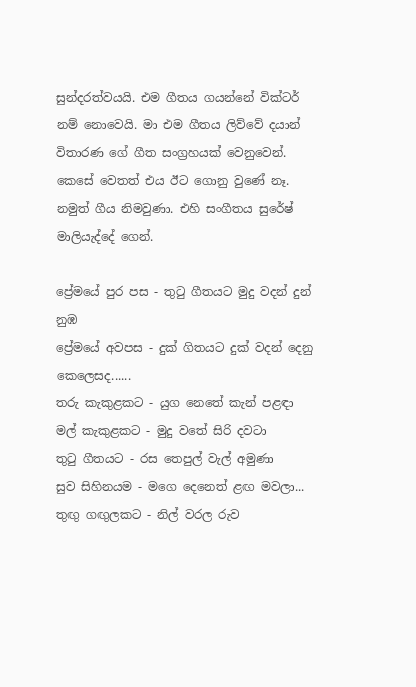සුන්දරත්වයයි. එම ගීතය ගයන්නේ වික්ටර් නම් නොවෙයි. මා එම ගීතය ලිව්වේ දයාන් විතාරණ ගේ ගීත සංග්‍රහයක් වෙනුවෙන්. කෙසේ වෙතත් එය ඊට ගොනු වුණේ නෑ. නමුත් ගීය නිමවුණා. එහි සංගීතය සුරේෂ් මාලියැද්දේ ගෙන්.

ප්‍රේමයේ පුර පස - තුටු ගීතයට මුදු වදන් දුන් නුඹ
ප්‍රේමයේ අවපස - දුක් ගිතයට දුක් වදන් දෙනු කෙලෙසද......
තරු කැකුළකට - යුග නෙතේ කැන් පළඳා
මල් කැකුළකට - මුදු වතේ සිරි දවටා
තුටු ගීතයට - රස තෙපුල් වැල් අමුණා
සුව සිහිනයම - මගෙ දෙනෙත් ළඟ මවලා...
තුඟු ගඟුලකට - නිල් වරල රුව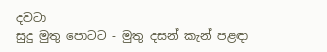දවටා
සුදු මුතු පොටට - මුතු දසන් කැන් පළඳා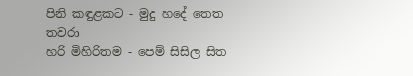පිනි කඳුළකට - මුදු හදේ තෙත තවරා
හරි මිහිරිතම - පෙම් සිසිල සිත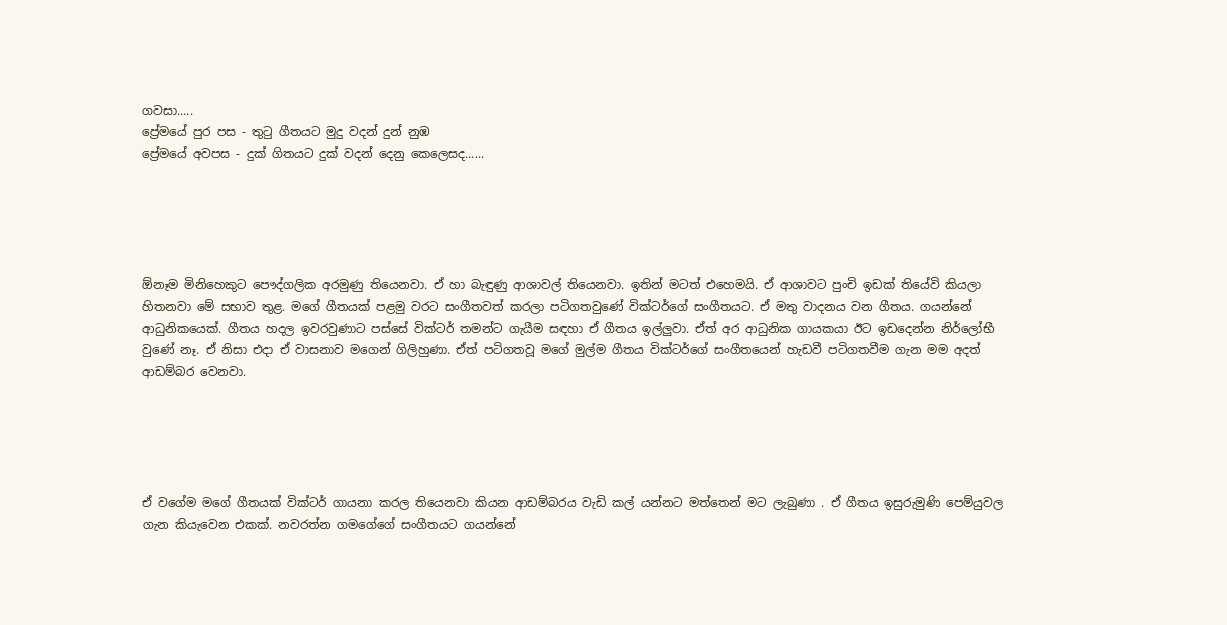ගවසා.....
ප්‍රේමයේ පුර පස - තුටු ගීතයට මුදු වදන් දුන් නුඹ
ප්‍රේමයේ අවපස - දුක් ගිතයට දුක් වදන් දෙනු කෙලෙසද......





ඕනෑම මිනිහෙකුට පෞද්ගලික අරමුණු තියෙනවා. ඒ හා බැඳුණු ආශාවල් තියෙනවා. ඉතින් මටත් එහෙමයි. ඒ ආශාවට පුංචි ඉඩක් තියේවි කියලා හිතනවා මේ සභාව තුළ. මගේ ගීතයක් පළමු වරට සංගීතවත් කරලා පටිගතවුණේ වික්ටර්ගේ සංගීතයට. ඒ මතු වාදනය වන ගීතය. ගයන්නේ ආධුනිකයෙක්. ගීතය හදල ඉවරවුණාට පස්සේ වික්ටර් තමන්ට ගැයීම සඳහා ඒ ගීතය ඉල්ලුවා. ඒත් අර ආධුනික ගායකයා ඊට ඉඩදෙන්න නිර්ලෝභී වුණේ නෑ. ඒ නිසා එදා ඒ වාසනාව මගෙන් ගිලිහුණා. ඒත් පටිගතවූ මගේ මුල්ම ගීතය වික්ටර්ගේ සංගීතයෙන් හැඩවී පටිගතවීම ගැන මම අදත් ආඩම්බර වෙනවා.





ඒ වගේම මගේ ගීතයක් වික්ටර් ගායනා කරල තියෙනවා කියන ආඩම්බරය වැඩි කල් යන්නට මත්තෙන් මට ලැබුණා . ඒ ගීතය ඉසුරුමුණි පෙම්යුවල ගැන කියැවෙන එකක්. නවරත්න ගමගේගේ සංගීතයට ගයන්නේ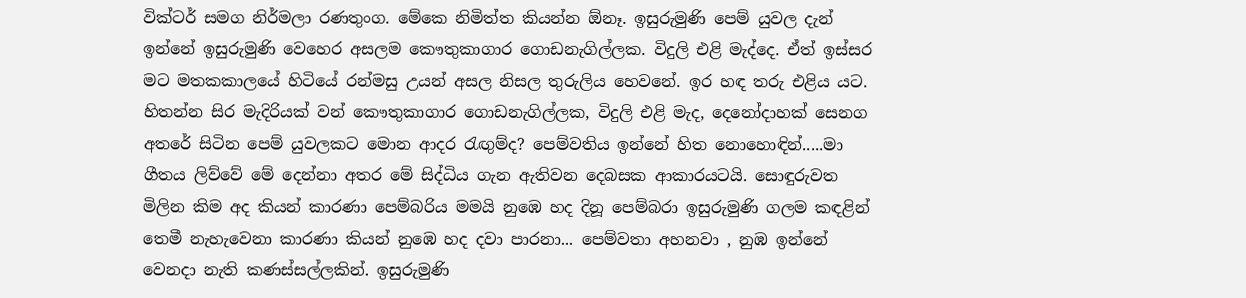වික්ටර් සමග නිර්මලා රණතුංග. මේකෙ නිමිත්ත කියන්න ඕනෑ. ඉසුරුමුණි පෙම් යුවල දැන් ඉන්නේ ඉසුරුමුණි වෙහෙර අසලම කෞතුකාගාර ගොඩනැගිල්ලක. විදුලි එළි මැද්දෙ. ඒත් ඉස්සර මට මතකකාලයේ හිටියේ රන්මසු උයන් අසල නිසල තුරුලිය හෙවනේ. ඉර හඳ තරු එළිය යට. හිතන්න සිර මැදිරියක් වන් කෞතුකාගාර ගොඩනැගිල්ලක, විදුලි එළි මැද, දෙනෝදාහක් සෙනග අතරේ සිටින පෙම් යුවලකට මොන ආදර රැඟුම්ද? පෙම්වතිය ඉන්නේ හිත නොහොඳින්.....මා ගීතය ලිව්වේ මේ දෙන්නා අතර මේ සිද්ධිය ගැන ඇතිවන දෙබසක ආකාරයටයි. සොඳුරුවත මිලින කිම අද කියන් කාරණා පෙම්බරිය මමයි නුඹෙ හද දිනූ පෙම්බරා ඉසුරුමුණි ගලම කඳළින් තෙමී නැහැවෙනා කාරණා කියන් නුඹෙ හද දවා පාරනා... පෙම්වතා අහනවා , නුඹ ඉන්නේ වෙනදා නැති කණස්සල්ලකින්. ඉසුරුමුණි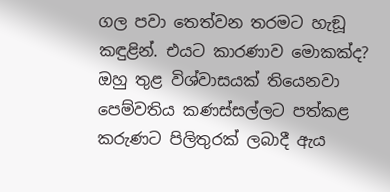ගල පවා තෙත්වන තරමට හැඞූ කඳුළින්. එයට කාරණාව මොකක්ද? ඔහු තුළ විශ්වාසයක් තියෙනවා පෙම්වතිය කණස්සල්ලට පත්කළ කරුණට පිලිතුරක් ලබාදී ඇය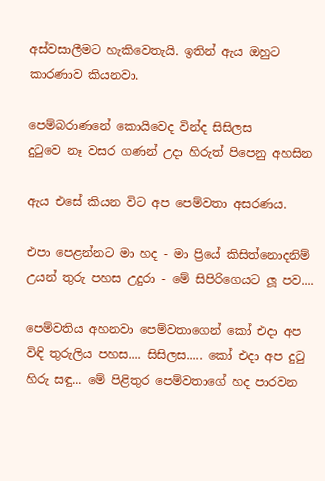අස්වසාලීමට හැකිවෙතැයි. ඉතින් ඇය ඔහුට කාරණාව කියනවා.

පෙම්බරාණනේ කොයිවෙද වින්ද සිසිලස
දුටුවෙ නෑ වසර ගණන් උදා හිරුත් පිපෙනු අහසින

ඇය එසේ කියන විට අප පෙම්වතා අසරණය.

එපා පෙළන්නට මා හද - මා ප්‍රියේ කිසිත්නොදනිම්
උයන් තුරු පහස උදුරා - මේ සිපිරිගෙයට ලූ පව....

පෙම්වතිය අහනවා පෙම්වතාගෙන් කෝ එදා අප විඳි තුරුලිය පහස.... සිසිලස..... කෝ එදා අප දුටු හිරු සඳු... මේ පිළිතුර පෙම්වතාගේ හද පාරවන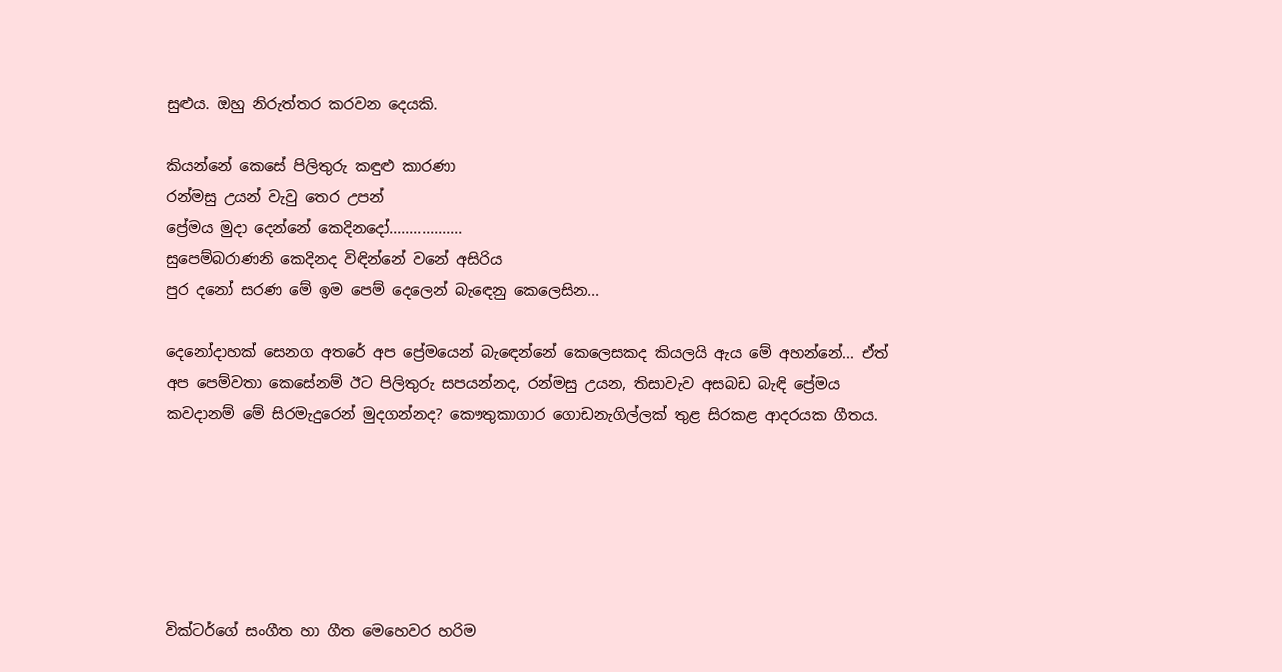සුළුය. ඔහු නිරුත්තර කරවන දෙයකි.

කියන්නේ කෙසේ පිලිතුරු කඳුළු කාරණා
රන්මසු උයන් වැවු තෙර උපන්
ප්‍රේමය මුදා දෙන්නේ කෙදිනදෝ..................
සුපෙම්බරාණනි කෙදිනද විඳින්නේ වනේ අසිරිය
පුර දනෝ සරණ මේ ඉම පෙම් දෙලෙන් බැඳෙනු කෙලෙසින...

දෙනෝදාහක් සෙනග අතරේ අප ප්‍රේමයෙන් බැඳෙන්නේ කෙලෙසකද කියලයි ඇය මේ අහන්නේ... ඒත් අප පෙම්වතා කෙසේනම් ඊට පිලිතුරු සපයන්නද, රන්මසු උයන, තිසාවැව අසබඩ බැඳි ප්‍රේමය කවදානම් මේ සිරමැදුරෙන් මුදගන්නද? කෞතුකාගාර ගොඩනැගිල්ලක් තුළ සිරකළ ආදරයක ගීතය.






වික්ටර්ගේ සංගීත හා ගීත මෙහෙවර හරිම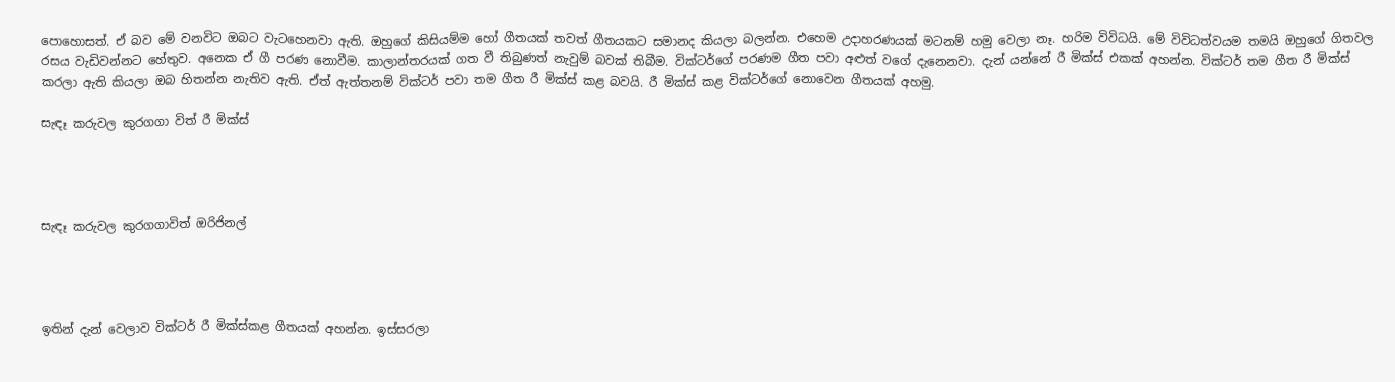පොහොසත්. ඒ බව මේ වනවිට ඔබට වැටහෙනවා ඇති. ඔහුගේ කිසියම්ම හෝ ගීතයක් තවත් ගීතයකට සමානද කියලා බලන්න. එහෙම උදාහරණයක් මටනම් හමු වෙලා නෑ. හරිම විවිධයි. මේ විවිධත්වයම තමයි ඔහුගේ ගිතවල රසය වැඩිවන්නට හේතුව. අනෙක ඒ ගී පරණ නොවීම. කාලාන්තරයක් ගත වී තිබුණත් නැවුම් බවක් තිබීම. වික්ටර්ගේ පරණම ගීත පවා අළුත් වගේ දැනෙනවා. දැන් යන්නේ රී මික්ස් එකක් අහන්න. වික්ටර් තම ගීත රී මික්ස් කරලා ඇති කියලා ඔබ හිතන්න නැතිව ඇති. ඒත් ඇත්තනම් වික්ටර් පවා තම ගීත රී මික්ස් කළ බවයි. රී මික්ස් කළ වික්ටර්ගේ නොවෙන ගීතයක් අහමු.

සැඳෑ කරුවල කුරගගා විත් රී මික්ස්




සැඳෑ කරුවල කුරගගාවිත් ඔරිජිනල්




ඉතින් දැන් වෙලාව වික්ටර් රී මික්ස්කළ ගීතයක් අහන්න. ඉස්සරලා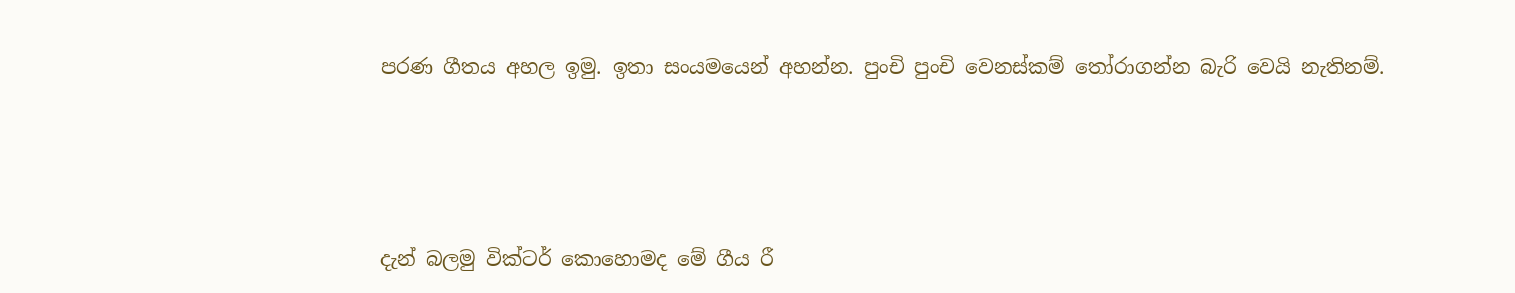පරණ ගීතය අහල ඉමු. ඉතා සංයමයෙන් අහන්න. පුංචි පුංචි වෙනස්කම් තෝරාගන්න බැරි වෙයි නැතිනම්.





දැන් බලමු වික්ටර් කොහොමද මේ ගීය රී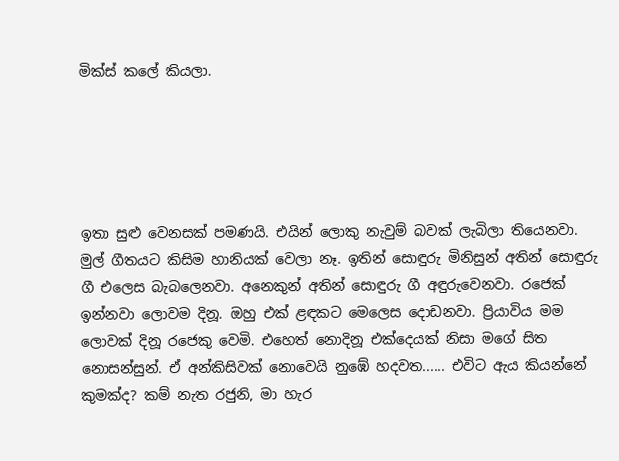මික්ස් කලේ කියලා.





ඉතා සුළු වෙනසක් පමණයි. එයින් ලොකු නැවුම් බවක් ලැබිලා තියෙනවා. මුල් ගීතයට කිසිම හානියක් වෙලා නෑ. ඉතින් සොඳුරු මිනිසුන් අතින් සොඳුරු ගී එලෙස බැබලෙනවා. අනෙකුන් අතින් සොඳුරු ගී අඳුරුවෙනවා. රජෙක් ඉන්නවා ලොවම දිනූ. ඔහු එක් ළඳකට මෙලෙස දොඩනවා. ප්‍රියාවිය මම ලොවක් දිනූ රජෙකු වෙමි. එහෙත් නොදිනූ එක්දෙයක් නිසා මගේ සිත නොසන්සුන්. ඒ අන්කිසිවක් නොවෙයි නුඹේ හදවත...... එවිට ඇය කියන්නේ කුමක්ද? කම් නැත රජුනි, මා හැර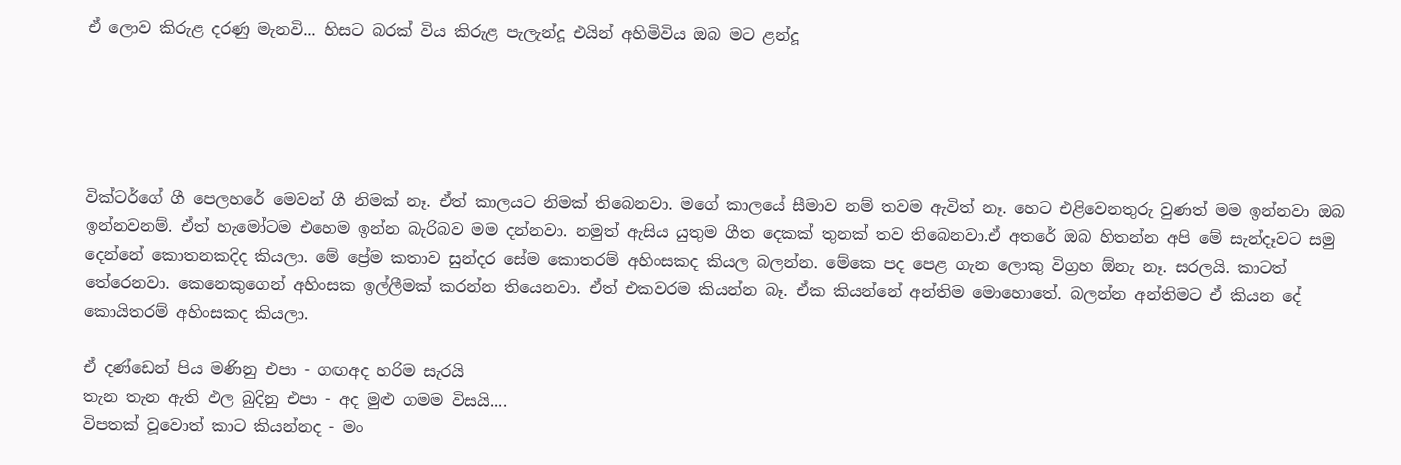ඒ ලොව කිරුළ දරණු මැනවි... හිසට බරක් විය කිරුළ පැලැන්දූ එයින් අහිමිවිය ඔබ මට ළන්දූ





වික්ටර්ගේ ගී පෙලහරේ මෙවන් ගී නිමක් නෑ. ඒත් කාලයට නිමක් තිබෙනවා. මගේ කාලයේ සීමාව නම් තවම ඇවිත් නෑ. හෙට එළිවෙනතුරු වුණත් මම ඉන්නවා ඔබ ඉන්නවනම්. ඒත් හැමෝටම එහෙම ඉන්න බැරිබව මම දන්නවා. නමුත් ඇසිය යුතුම ගීත දෙකක් තුනක් තව තිබෙනවා.ඒ අතරේ ඔබ හිතන්න අපි මේ සැන්දෑවට සමු දෙන්නේ කොතනකදිද කියලා. මේ ප්‍රේම කතාව සුන්දර සේම කොතරම් අහිංසකද කියල බලන්න. මේකෙ පද පෙළ ගැන ලොකු විග්‍රහ ඕනැ නෑ. සරලයි. කාටත් තේරෙනවා. කෙනෙකුගෙන් අහිංසක ඉල්ලීමක් කරන්න තියෙනවා. ඒත් එකවරම කියන්න බෑ. ඒක කියන්නේ අන්තිම මොහොතේ. බලන්න අන්තිමට ඒ කියන දේ කොයිතරම් අහිංසකද කියලා.

ඒ දණ්ඩෙන් පිය මණිනු එපා - ගඟඅද හරිම සැරයි
තැන තැන ඇති ඵල බුදිනු එපා - අද මුළු ගමම විසයි....
විපතක් වූවොත් කාට කියන්නද - මං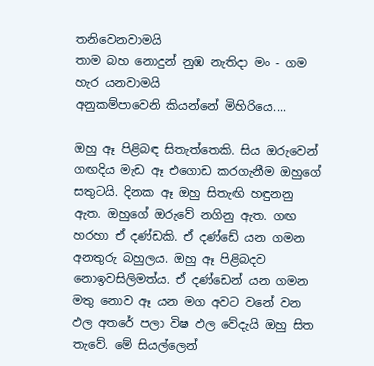තනිවෙනවාමයි
තාම බහ නොදුන් නුඹ නැතිදා මං - ගම හැර යනවාමයි
අනුකම්පාවෙනි කියන්නේ මිහිරියෙ....

ඔහු ඈ පිළිබඳ සිතැත්තෙකි. සිය ඔරුවෙන් ගඟදිය මැඩ ඈ එගොඩ කරගැනීම ඔහුගේ සතුටයි. දිනක ඈ ඔහු සිතැඟි හඳුනනු ඇත. ඔහුගේ ඔරුවේ නගිනු ඇත. ගඟ හරහා ඒ දණ්ඩකි. ඒ දණ්ඩේ යන ගමන අනතුරු බහුලය. ඔහු ඈ පිළිබදව නොඉවසිලිමත්ය. ඒ දණ්ඩෙන් යන ගමන මතු නොව ඈ යන මග අවට වනේ වන ඵල අතරේ පලා විෂ ඵල වේදැයි ඔහු සිත තැවේ. මේ සියල්ලෙන්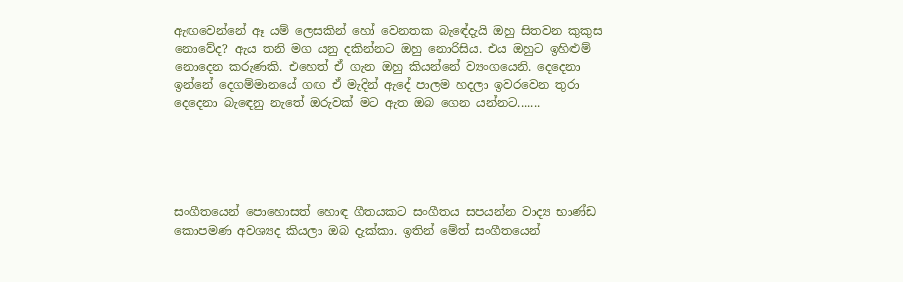ඇඟවෙන්නේ ඈ යම් ලෙසකින් හෝ වෙනතක බැඳේදැයි ඔහු සිතවන කුකුස නොවේද? ඇය තනි මග යනු දකින්නට ඔහු නොරිසිය. එය ඔහුට ඉහිළුම් නොදෙන කරුණකි. එහෙත් ඒ ගැන ඔහු කියන්නේ ව්‍යංගයෙනි. දෙදෙනා ඉන්නේ දෙගම්මානයේ ගඟ ඒ මැදින් ඇදේ පාලම හදලා ඉවරවෙන තුරා දෙදෙනා බැඳෙනු නැතේ ඔරුවක් මට ඇත ඔබ ගෙන යන්නට.......





සංගීතයෙන් පොහොසත් හොඳ ගීතයකට සංගීතය සපයන්න වාද්‍ය භාණ්ඩ කොපමණ අවශ්‍යද කියලා ඔබ දැක්කා. ඉතින් මේත් සංගීතයෙන්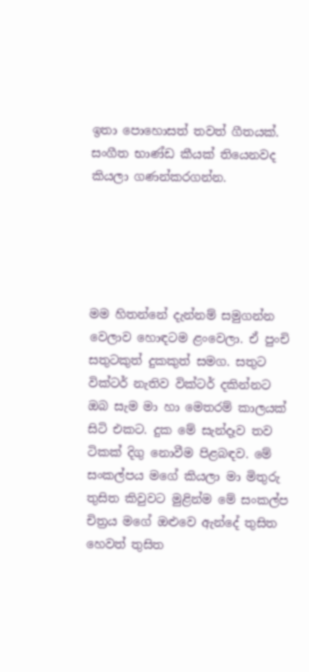ඉතා පොහොසත් තවත් ගීතයක්. සංගීත භාණ්ඩ කීයක් තියෙනවද කියලා ගණන්කරගන්න.





මම හිතන්නේ දැන්නම් සමුගන්න වෙලාව හොඳටම ළංවෙලා. ඒ පුංචි සතුටකුත් දුකකුත් සමග. සතුට වික්ටර් නැතිව වික්ටර් දකින්නට ඔබ සැම මා හා මෙතරම් කාලයක් සිටි එකට. දුක මේ සැන්දෑව තව ටිකක් දිගු නොවීම පිළබඳව. මේ සංකල්පය මගේ කියලා මා මිතුරු තුසිත කිවුවට මුළින්ම මේ සංකල්ප චිත්‍රය මගේ ඔළුවෙ ඇන්දේ තුසිත හෙවත් තුසිත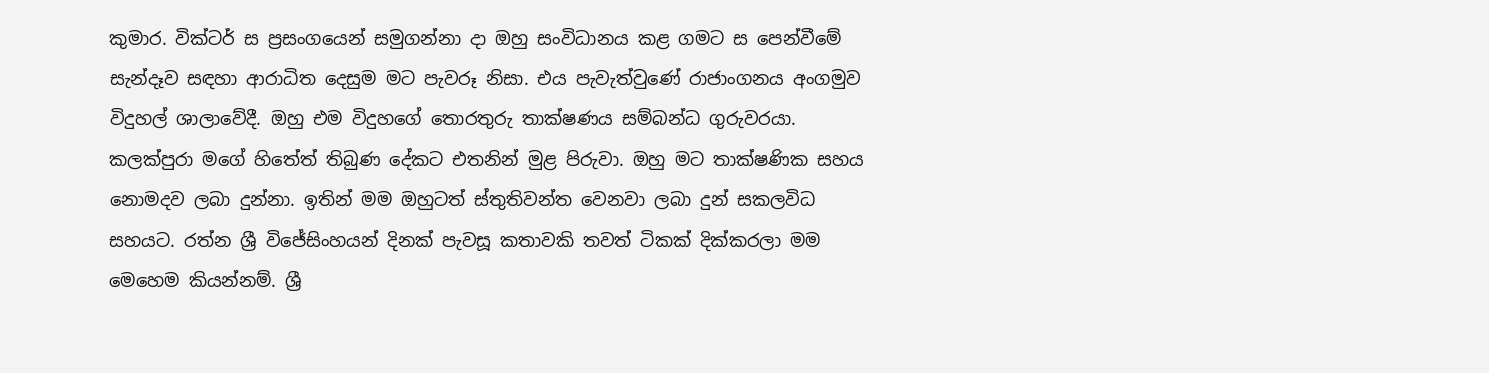කුමාර. වික්ටර් ස ප්‍රසංගයෙන් සමුගන්නා දා ඔහු සංවිධානය කළ ගමට ස පෙන්වීමේ සැන්දෑව සඳහා ආරාධිත දෙසුම මට පැවරූ නිසා. එය පැවැත්වුණේ රාජාංගනය අංගමුව විදුහල් ශාලාවේදී. ඔහු එම විදුහගේ තොරතුරු තාක්ෂණය සම්බන්ධ ගුරුවරයා. කලක්පුරා මගේ හිතේත් තිබුණ දේකට එතනින් මුළ පිරුවා. ඔහු මට තාක්ෂණික සහය නොමදව ලබා දුන්නා. ඉතින් මම ඔහුටත් ස්තුතිවන්ත වෙනවා ලබා දුන් සකලවිධ සහයට. රත්න ශ්‍රී විජේසිංහයන් දිනක් පැවසූ කතාවකි තවත් ටිකක් දික්කරලා මම මෙහෙම කියන්නම්. ශ්‍රී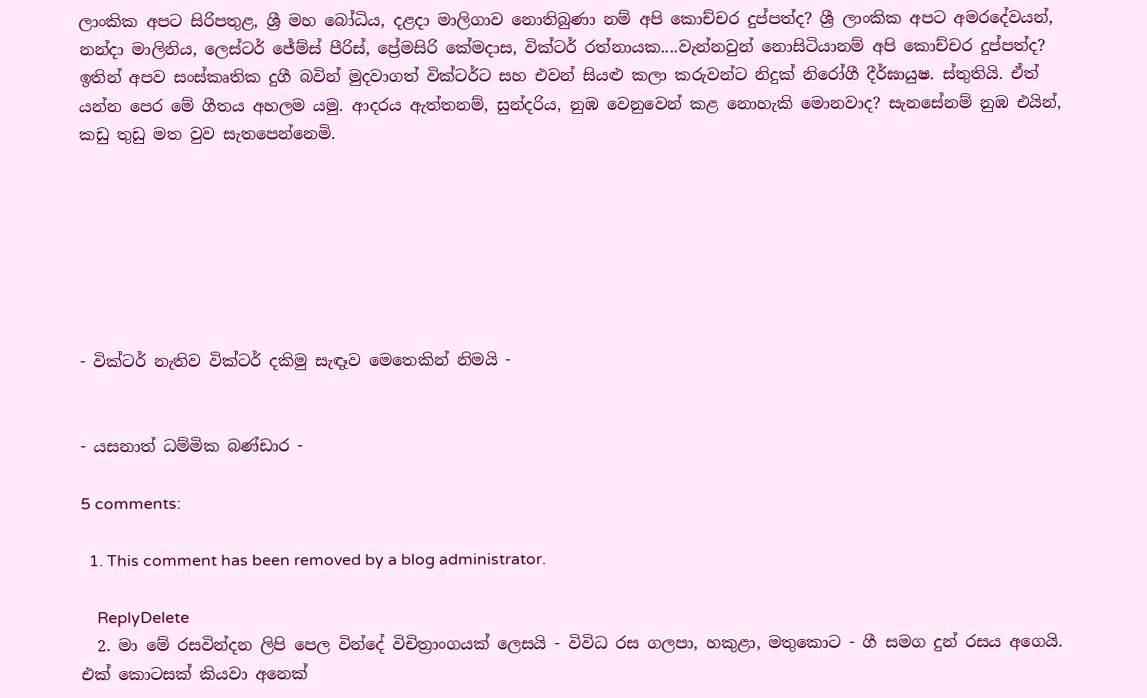ලාංකික අපට සිරිපතුළ, ශ්‍රී මහ බෝධිය, දළදා මාලිගාව නොතිබුණා නම් අපි කොච්චර දුප්පත්ද? ශ්‍රී ලාංකික අපට අමරදේවයන්, නන්දා මාලිනිය, ලෙස්ටර් ජේම්ස් පීරිස්, ප්‍රේමසිරි කේමදාස, වික්ටර් රත්නායක....වැන්නවුන් නොසිටියානම් අපි කොච්චර දුප්පත්ද? ඉතින් අපව සංස්කෘතික දුගී බවින් මුදවාගත් වික්ටර්ට සහ එවන් සියළු කලා කරුවන්ට නිදුක් නිරෝගී දීර්ඝායුෂ. ස්තුතියි. ඒත් යන්න පෙර මේ ගීතය අහලම යමු. ආදරය ඇත්තනම්, සුන්දරිය, නුඹ වෙනුවෙන් කළ නොහැකි මොනවාද? සැනසේනම් නුඹ එයින්, කඩු තුඩු මත වුව සැතපෙන්නෙමි.







- වික්ටර් නැතිව වික්ටර් දකිමු සැඳෑව මෙතෙකින් නිමයි -


- යසනාත් ධම්මික බණ්ඩාර -

5 comments:

  1. This comment has been removed by a blog administrator.

    ReplyDelete
  2. මා මේ රසවින්දන ලිපි පෙල වින්දේ විචිත්‍රාංගයක් ලෙසයි - විවිධ රස ගලපා, හකුළා, මතුකොට - ගී සමග දුන් රසය අගෙයි. එක් කොටසක් කියවා අනෙක්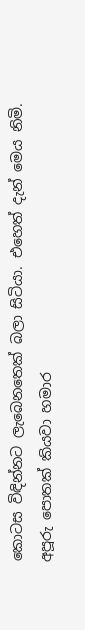කොටස විඳින්නට ලැබෙනතෙක් බලා සිටියා. එහෙත් දැන් මෙය නිමි. අපූරු පොතක් කියවා හමාර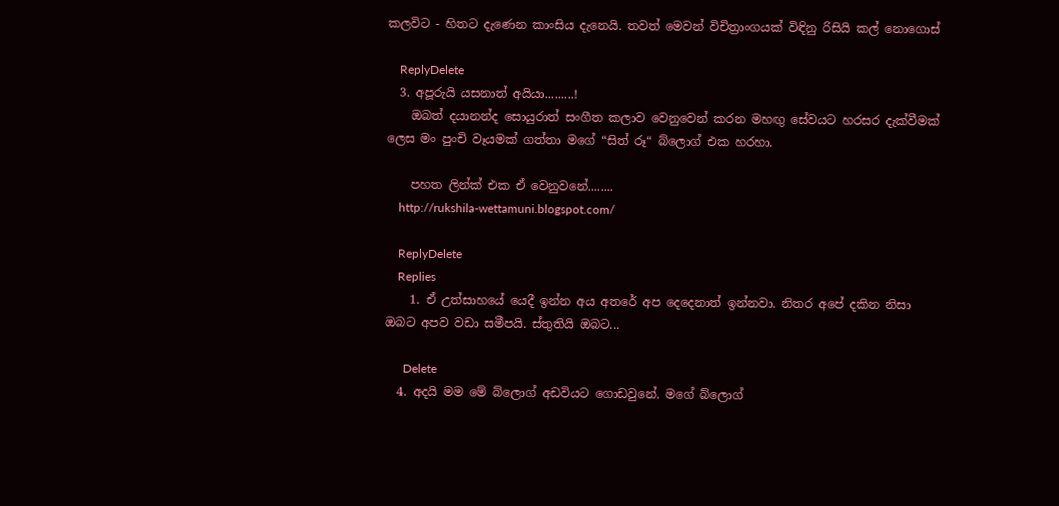කලවිට - හිතට දැණෙන කාංසිය දැනෙයි. තවත් මෙවන් විචිත්‍රාංගයක් විඳිනු රිසියි කල් නොගොස්

    ReplyDelete
  3. අපූරුයි යසනාත් අයියා.........!
    ඔබත් දයානන්ද සොයුරාත් සංගීත කලාව වෙනුවෙන් කරන මහඟු සේවයට හරසර දැක්වීමක් ලෙස මං පුංචි වෑයමක් ගත්තා මගේ “සිත් රූ“ බ්ලොග් එක හරහා.

    පහත ලින්ක් එක ඒ වෙනුවනේ........
    http://rukshila-wettamuni.blogspot.com/

    ReplyDelete
    Replies
    1. ඒ උත්සාහයේ යෙදී ඉන්න අය අතරේ අප දෙදෙනාත් ඉන්නවා. නිතර අපේ දකින නිසා ඔබට අපව වඩා සමීපයි. ස්තුතියි ඔබට...

      Delete
  4. අදයි මම මේ බ්ලොග් අඩවියට ගොඩවුනේ. මගේ බ්ලොග්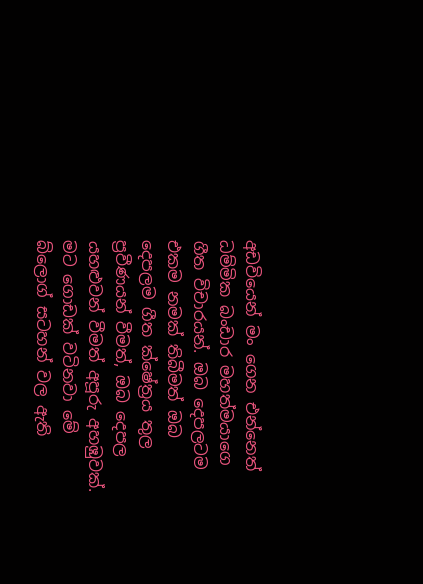අඩවියෙන් මං ගෙන එන්නෙත් ධම්මික බංඩාර මහත්මයාගෙ ගීත විචාරයන්. ඔබ දෙපලටම එකම නමක් තිබීමත් ඔබ දෙපලම ගීත ක්ෂේත්‍රය තුල ප්‍රවීණයන් වීමත්, ඔබ දෙපල යහළුවන් වීමත් අපූරු අහඹුවක්. මට ගොඩක් වටිනවා මේ බ්ලොග් සටහන් වල ඇති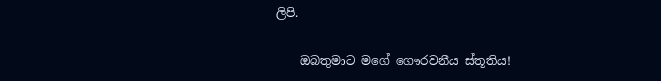ලිපි.

    ඔබතුමාට මගේ ගෞරවනීය ස්තූතිය!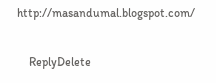http://masandumal.blogspot.com/

    ReplyDelete